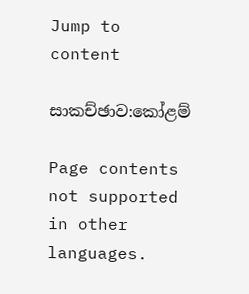Jump to content

සාකච්ඡාව:කෝළම්

Page contents not supported in other languages.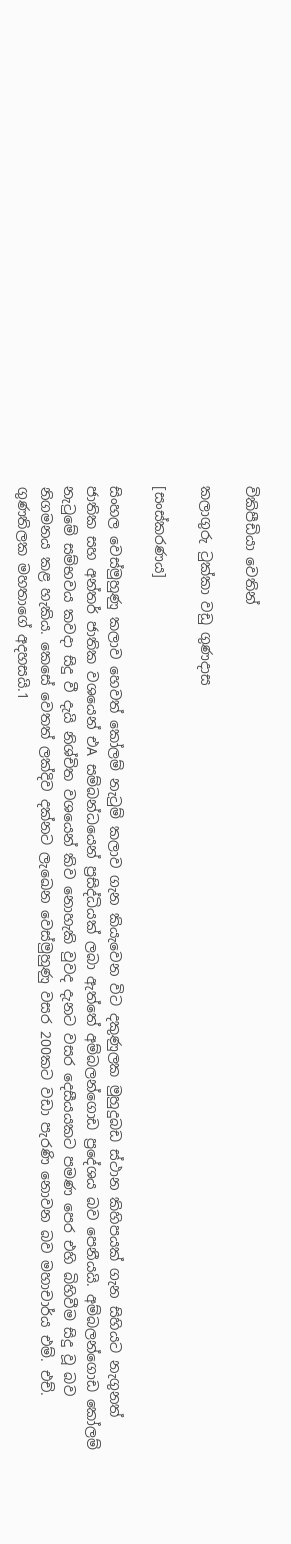විකිපීඩියා වෙතින්

කලාගුරු ටුක්කා වඩු ගුණදාස

[සංස්කරණය]

සිංහල වෙස්මුහුණු කලාව හෙවත් කෝලම් නැටුම් කලාව ගැන කියැවෙන විට දකුණුලක මුහුදුබඩ ස්ථාන කිහිපයක් ගැන සිහියට නැගුනත් ජාතික සහ අන්තර් ජාතික වශයෙන් එA සම්බන්ධයෙන් ප්‍රසිද්ධියක් ලබා ඇත්තේ අම්බලන්ගොඩ ප්‍රදේශය බව පෙනීයයි. අම්බලන්ගොඩ කෝලම් නැටුමේ සම්භවය කවදා සිදු වී දැයි නිශ්චිත වශයෙන් කිව නොහැකි වුවද දැනට වසර දෙසීයයකට පමණ පෙර එහි බිහිවීම සිදු වූ බව නිගමනය කළ හැකිය. කෙසේ වෙතත් ලක්දිව දක්නට ලැඛෙන වෙස්මුහුණු වසර 200කට වඩා පැරණි නොවන බව මහාචාර්ය එම්. එච්. ගුණතිලක මහතාගේ අදහසයි.1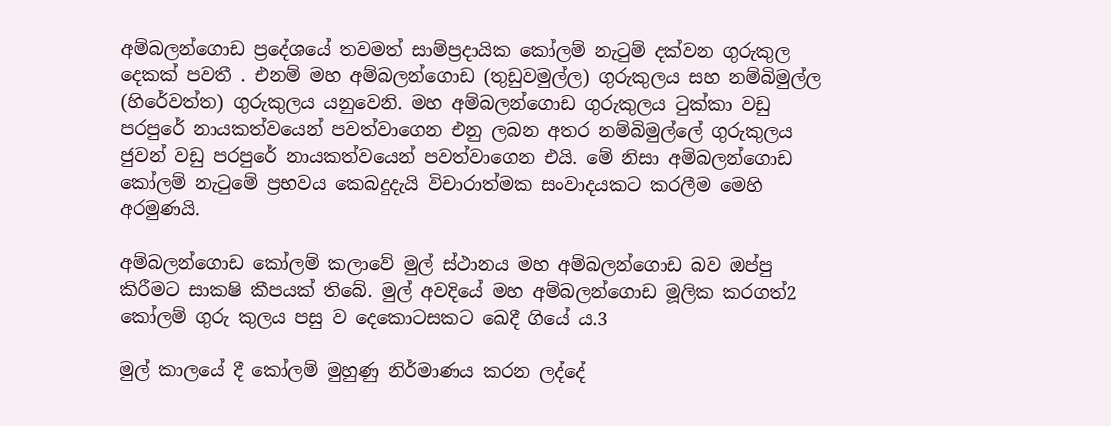අම්බලන්ගොඩ ප්‍රදේශයේ තවමත් සාම්ප්‍රදායික කෝලම් නැටුම් දක්වන ගුරුකුල දෙකක් පවතී . එනම් මහ අම්බලන්ගොඩ (තුඩුවමුල්ල) ගුරුකුලය සහ නම්බිමුල්ල (හිරේවත්ත) ගුරුකුලය යනුවෙනි. මහ අම්බලන්ගොඩ ගුරුකුලය ටුක්කා වඩු පරපුරේ නායකත්වයෙන් පවත්වාගෙන එනු ලබන අතර නම්බිමුල්ලේ ගුරුකුලය ජුවන් වඩු පරපුරේ නායකත්වයෙන් පවත්වාගෙන එයි. මේ නිසා අම්බලන්ගොඩ කෝලම් නැටුමේ ප්‍රභවය කෙබදුදැයි විචාරාත්මක සංවාදයකට කරලීම මෙහි අරමුණයි.

අම්බලන්ගොඩ කෝලම් කලාවේ මුල් ස්ථානය මහ අම්බලන්ගොඩ බව ඔප්පු කිරීමට සාක‍ෂි කීපයක් තිබේ. මුල් අවදියේ මහ අම්බලන්ගොඩ මූලික කරගත්2 කෝලම් ගුරු කුලය පසු ව දෙකොටසකට ඛෙදී ගියේ ය.3

මුල් කාලයේ දී කෝලම් මුහුණු නිර්මාණය කරන ලද්දේ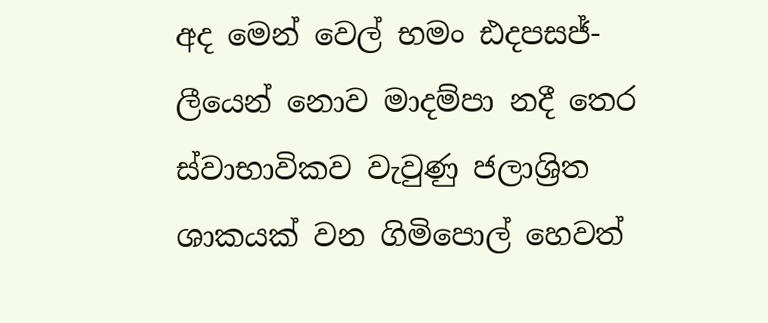අද මෙන් වෙල් භමං ඪදපසජ්- ලීයෙන් නොව මාදම්පා නදී තෙර ස්වාභාවිකව වැවුණු ජලාශ්‍රිත ශාකයක් වන ගිමිපොල් හෙවත්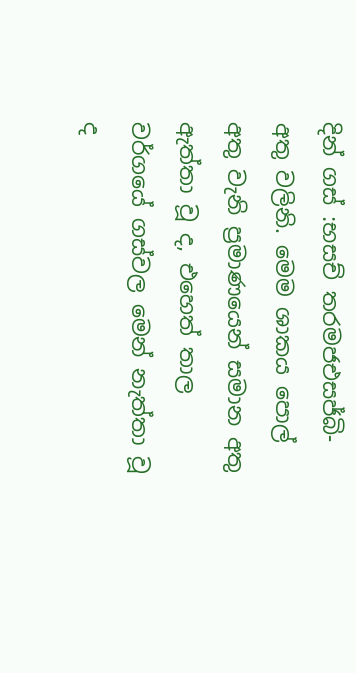දින් ගස් :භසච් ත‍රමජඑසජ්බි- අතු වලිනි. මෙම ශාකය පොල් අතු වැනි ප්‍රමාණයෙන් සමාන අතු ඇත්තා වූ ද, එහෙත් තාල වර්ගයේ ගස්වල මෙන් නැත්තා වූ ද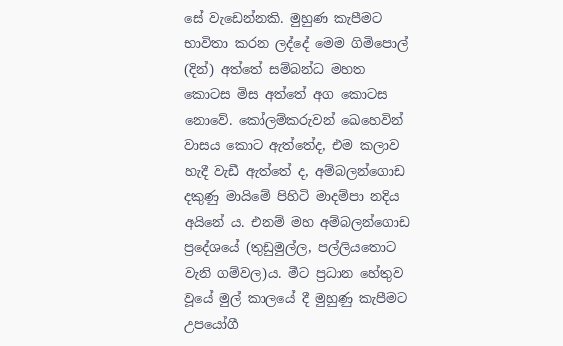සේ වැඩෙන්නකි. මුහුණ කැපීමට භාවිතා කරන ලද්දේ මෙම ගිමිපොල් (දින්) අත්තේ සම්බන්ධ මහත කොටස මිස අත්තේ අග කොටස නොවේ. කෝලම්කරුවන් ඛෙහෙවින් වාසය කොට ඇත්තේද, එම කලාව හැදී වැඩී ඇත්තේ ද, අම්බලන්ගොඩ දකුණු මායිමේ පිහිටි මාදම්පා නදිය අයිනේ ය. එනම් මහ අම්බලන්ගොඩ ප්‍රදේශයේ (තුඩුමුල්ල, පල්ලියතොට වැනි ගම්වල)ය. මීට ප්‍රධාන හේතුව වූයේ මුල් කාලයේ දී මුහුණු කැපීමට උපයෝගී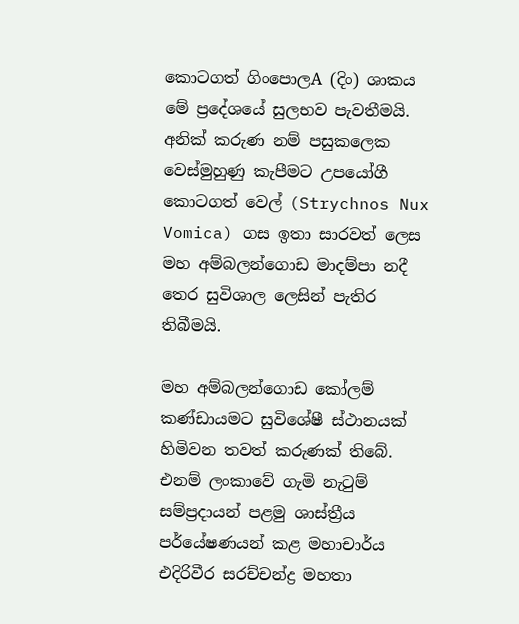කොටගත් ගිංපොලA (දිං) ශාකය මේ ප්‍රදේශයේ සුලභව පැවතීමයි. අනික් කරුණ නම් පසුකලෙක වෙස්මුහුණු කැපීමට උපයෝගී කොටගත් වෙල් (Strychnos Nux Vomica) ගස ඉතා සාරවත් ලෙස මහ අම්බලන්ගොඩ මාදම්පා නදී තෙර සුවිශාල ලෙසින් පැතිර තිබීමයි.

මහ අම්බලන්ගොඩ කෝලම් කණ්ඩායමට සුවිශේෂී ස්ථානයක් හිමිවන තවත් කරුණක් තිබේ. එනම් ලංකාවේ ගැමි නැටුම් සම්ප්‍රදායන් පළමු ශාස්ත්‍රීය පර්යේෂණයන් කළ මහාචාර්ය එදිරිවීර සරච්චන්ද්‍ර මහතා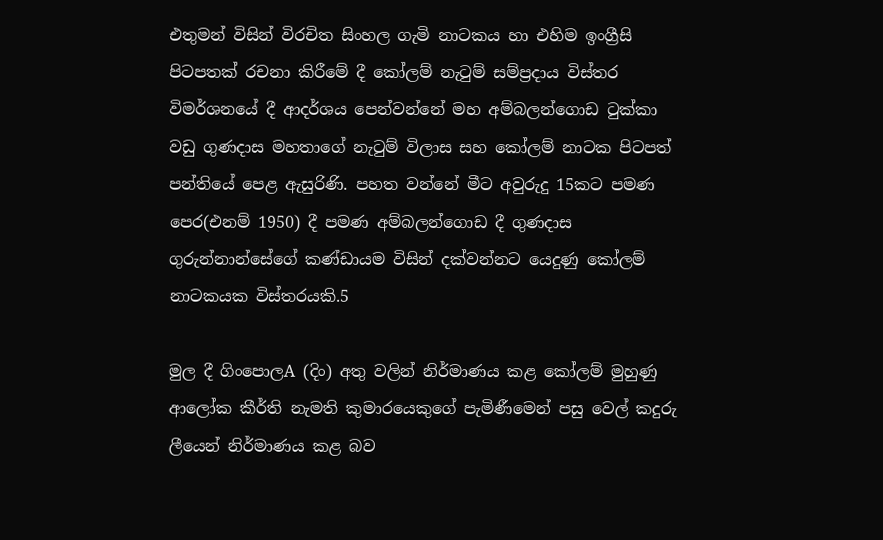එතුමන් විසින් විරචිත සිංහල ගැමි නාටකය හා එහිම ඉංග්‍රීසි පිටපතක් රචනා කිරීමේ දී කෝලම් නැටුම් සම්ප්‍රදාය විස්තර විමර්ශනයේ දී ආදර්ශය පෙන්වන්නේ මහ අම්බලන්ගොඩ ටුක්කා වඩු ගුණදාස මහතාගේ නැටුම් විලාස සහ කෝලම් නාටක පිටපත් පන්තියේ පෙළ ඇසුරිණි. පහත වන්නේ මීට අවුරුදු 15කට පමණ පෙර(එනම් 1950) දී පමණ අම්බලන්ගොඩ දී ගුණදාස ගුරුන්නාන්සේගේ කණ්ඩායම විසින් දක්වන්නට යෙදුණු කෝලම් නාටකයක විස්තරයකි.5

මුල දී ගිංපොලA (දිං) අතු වලින් නිර්මාණය කළ කෝලම් මුහුණු ආලෝක කීර්ති නැමති කුමාරයෙකුගේ පැමිණීමෙන් පසු වෙල් කදුරු ලීයෙන් නිර්මාණය කළ බව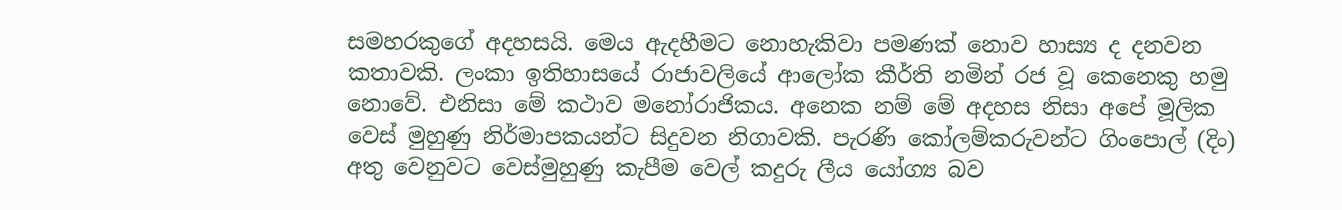සමහරකුගේ අදහසයි. මෙය ඇදහීමට නොහැකිවා පමණක් නොව හාස්‍ය ද දනවන කතාවකි. ලංකා ඉතිහාසයේ රාජාවලියේ ආලෝක කීර්ති නමින් රජ වූ කෙනෙකු හමු නොවේ. එනිසා මේ කථාව මනෝරාජිකය. අනෙක නම් මේ අදහස නිසා අපේ මූලික වෙස් මුහුණු නිර්මාපකයන්ට සිදුවන නිගාවකි. පැරණි කෝලම්කරුවන්ට ගිංපොල් (දිං) අතු වෙනුවට වෙස්මුහුණු කැපීම වෙල් කදුරු ලීය යෝග්‍ය බව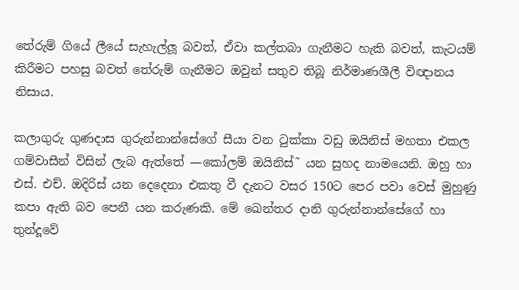තේරුම් ගියේ ලීයේ සැහැල්ලූ බවත්, ඒවා කල්තබා ගැනීමට හැකි බවත්, කැටයම් කිරීමට පහසු බවත් තේරුම් ගැනීමට ඔවුන් සතුව තිබූ නිර්මාණශීලී විඥානය නිසාය.

කලාගුරු ගුණදාස ගුරුන්නාන්සේගේ සීයා වන ටුක්කා වඩු ඔයිනිස් මහතා එකල ගම්වාසීන් විසින් ලැබ ඇත්තේ —කෝලම් ඔයිනිස්˜ යන සුහද නාමයෙනි. ඔහු හා එස්. එච්. ඔදිරිස් යන දෙදෙනා එකතු වී දැනට වසර 150ට පෙර පවා වෙස් මුහුණු කපා ඇති බව පෙනී යන කරුණකි. මේ ඛෙන්තර දානි ගුරුන්නාන්සේගේ හා තුන්දූවේ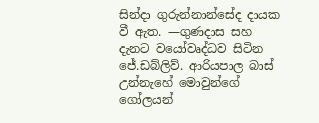සින්දා ගුරුන්නාන්සේද දායක වී ඇත. —ගුණදාස සහ දැනට වයෝවෘද්ධව සිටින ජේ.ඩබ්ලිව්. ආරියපාල බාස් උන්නැහේ මොවුන්ගේ ගෝලයන්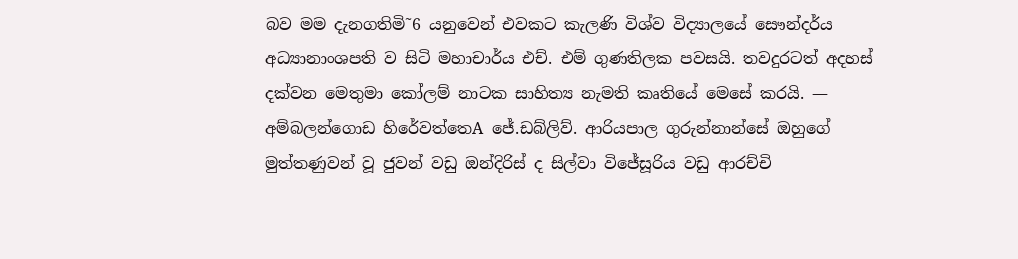බව මම දැනගතිමි˜6 යනුවෙන් එවකට කැලණි විශ්ව විද්‍යාලයේ සෞන්දර්ය අධ්‍යානාංශපති ව සිටි මහාචාර්ය එච්. එම් ගුණතිලක පවසයි. තවදුරටත් අදහස් දක්වන මෙතුමා කෝලම් නාටක සාහිත්‍ය නැමති කෘතියේ මෙසේ කරයි. — අම්බලන්ගොඩ හිරේවත්තෙA ජේ.ඩබ්ලිව්. ආරියපාල ගුරුන්නාන්සේ ඔහුගේ මුත්තණුවන් වූ ජුවන් වඩු ඔන්දිරිස් ද සිල්වා විජේසූරිය වඩු ආරච්චි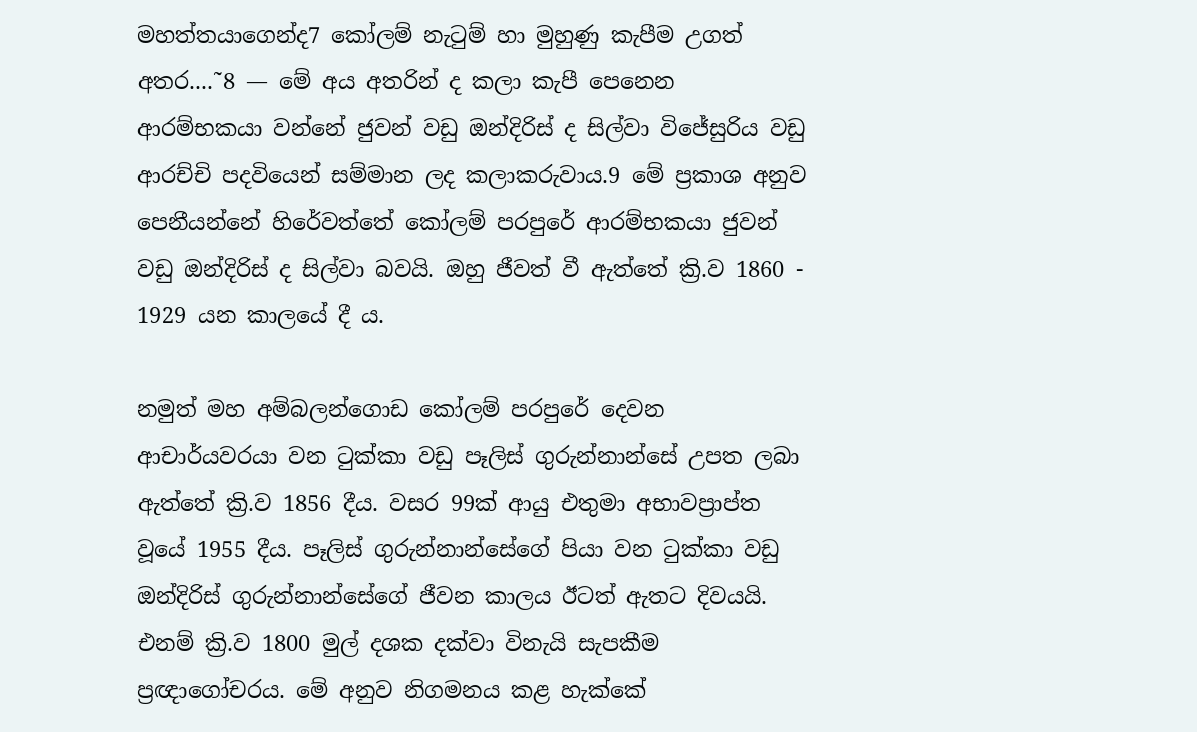මහත්තයාගෙන්ද7 කෝලම් නැටුම් හා මුහුණු කැපීම උගත් අතර....˜8 — මේ අය අතරින් ද කලා කැපී පෙනෙන ආරම්භකයා වන්නේ ජුවන් වඩු ඔන්දිරිස් ද සිල්වා විජේසුරිය වඩු ආරච්චි පදවියෙන් සම්මාන ලද කලාකරුවාය.9 මේ ප්‍රකාශ අනුව පෙනීයන්නේ හිරේවත්තේ කෝලම් පරපුරේ ආරම්භකයා ජුවන් වඩු ඔන්දිරිස් ද සිල්වා බවයි. ඔහු ජීවත් වී ඇත්තේ ක්‍රි.ව 1860 - 1929 යන කාලයේ දී ය.

නමුත් මහ අම්බලන්ගොඩ කෝලම් පරපුරේ දෙවන ආචාර්යවරයා වන ටුක්කා වඩු පෑලිස් ගුරුන්නාන්සේ උපත ලබා ඇත්තේ ක්‍රි.ව 1856 දීය. වසර 99ක් ආයු එතුමා අභාවප්‍රාප්ත වූයේ 1955 දීය. පෑලිස් ගුරුන්නාන්සේගේ පියා වන ටුක්කා වඩු ඔන්දිරිස් ගුරුන්නාන්සේගේ ජීවන කාලය ඊටත් ඇතට දිවයයි. එනම් ක්‍රි.ව 1800 මුල් දශක දක්වා විනැයි සැපකීම ප්‍රඥාගෝචරය. මේ අනුව නිගමනය කළ හැක්කේ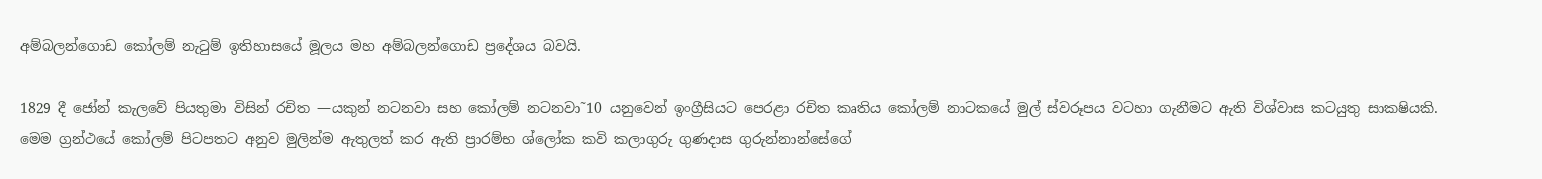අම්බලන්ගොඩ කෝලම් නැටුම් ඉතිහාසයේ මූලය මහ අම්බලන්ගොඩ ප්‍රදේශය බවයි.

1829 දී ජෝන් කැලවේ පියතුමා විසින් රචිත —යකුන් නටනවා සහ කෝලම් නටනවා˜10 යනුවෙන් ඉංග්‍රීසියට පෙරළා රචිත කෘතිය කෝලම් නාටකයේ මුල් ස්වරූපය වටහා ගැනීමට ඇති විශ්වාස කටයුතු සාක‍ෂියකි. මෙම ග්‍රන්ථයේ කෝලම් පිටපතට අනුව මුලින්ම ඇතුලත් කර ඇති ප්‍රාරම්භ ශ්ලෝක කවි කලාගුරු ගුණදාස ගුරුන්නාන්සේගේ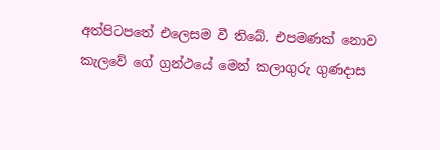අත්පිටපතේ එලෙසම වී තිබේ. එපමණක් නොව කැලවේ ගේ ග්‍රන්ථයේ මෙන් කලාගුරු ගුණදාස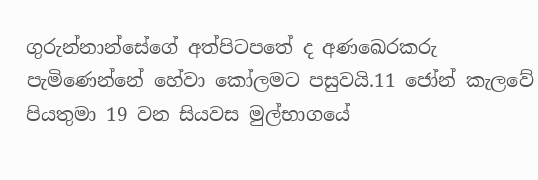ගුරුන්නාන්සේගේ අත්පිටපතේ ද අණඛෙරකරු පැමිණෙන්නේ හේවා කෝලමට පසුවයි.11 ජෝන් කැලවේ පියතුමා 19 වන සියවස මුල්භාගයේ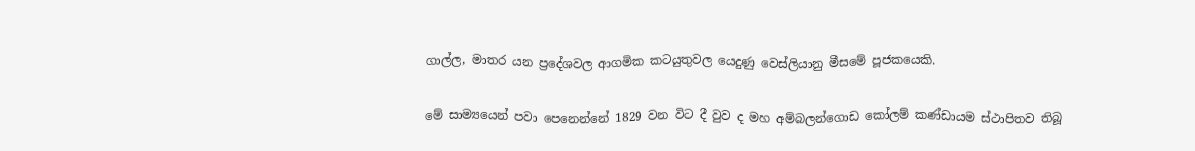ගාල්ල, මාතර යන ප්‍රදේශවල ආගමික කටයුතුවල යෙදුණු වෙස්ලියානු මීසමේ පූජකයෙකි.

මේ සාම්‍යයෙන් පවා පෙනෙන්නේ 1829 වන විට දී වුව ද මහ අම්බලන්ගොඩ කෝලම් කණ්ඩායම ස්ථාපිතව තිබූ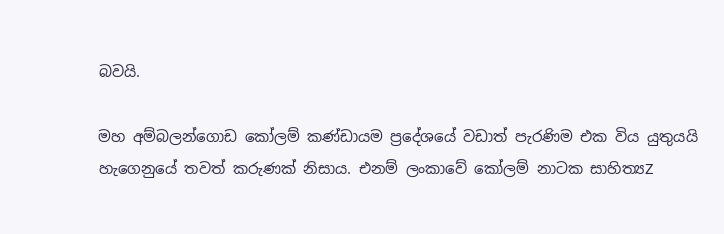බවයි.

මහ අම්බලන්ගොඩ කෝලම් කණ්ඩායම ප්‍රදේශයේ වඩාත් පැරණිම එක විය යුතුයයි හැගෙනුයේ තවත් කරුණක් නිසාය. එනම් ලංකාවේ කෝලම් නාටක සාහිත්‍යZ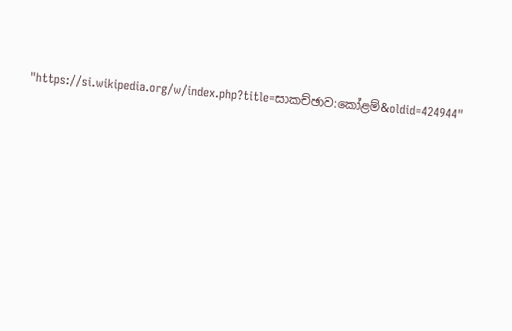"https://si.wikipedia.org/w/index.php?title=සාකච්ඡාව:කෝළම්&oldid=424944"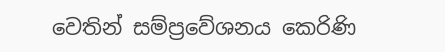වෙතින් සම්ප්‍රවේශනය කෙරිණි